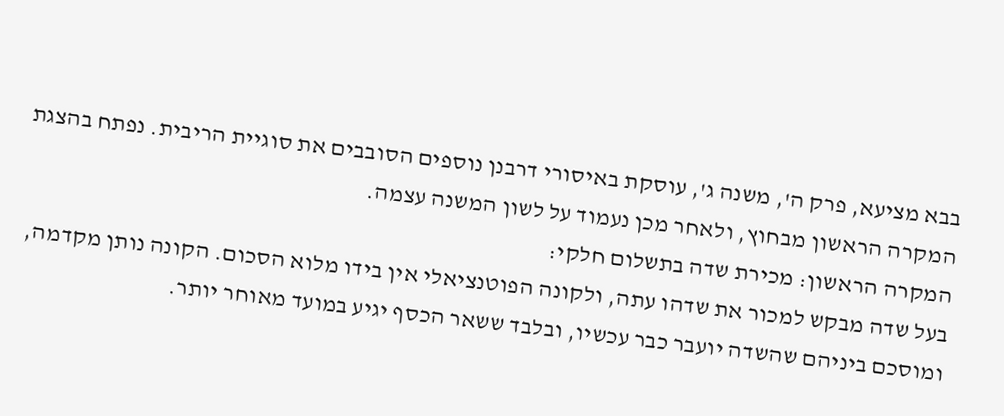בבא מציעא, פרק ה', משנה ג', עוסקת באיסורי דרבנן נוספים הסובבים את סוגיית הריבית. נפתח בהצגת המקרה הראשון מבחוץ, ולאחר מכן נעמוד על לשון המשנה עצמה.
המקרה הראשון: מכירת שדה בתשלום חלקי:
בעל שדה מבקש למכור את שדהו עתה, ולקונה הפוטנציאלי אין בידו מלוא הסכום. הקונה נותן מקדמה, ומוסכם ביניהם שהשדה יועבר כבר עכשיו, ובלבד ששאר הכסף יגיע במועד מאוחר יותר.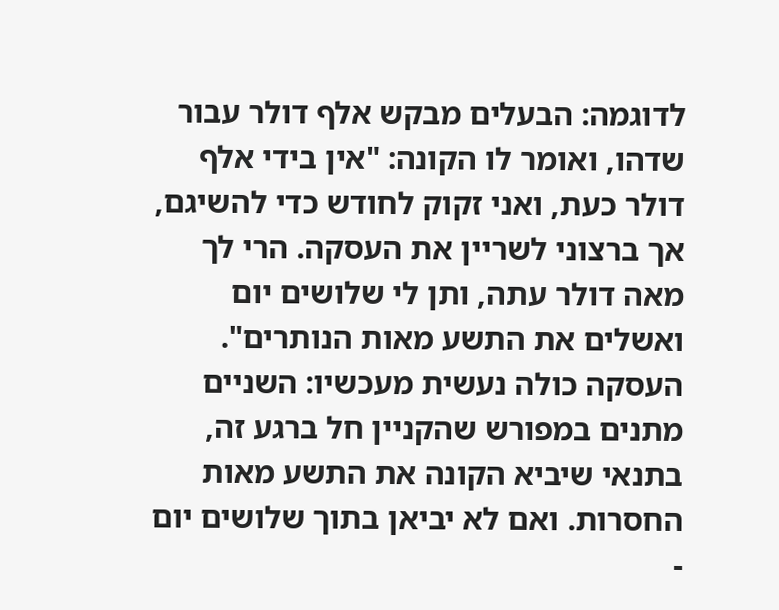לדוגמה: הבעלים מבקש אלף דולר עבור שדהו, ואומר לו הקונה: "אין בידי אלף דולר כעת, ואני זקוק לחודש כדי להשיגם, אך ברצוני לשריין את העסקה. הרי לך מאה דולר עתה, ותן לי שלושים יום ואשלים את התשע מאות הנותרים".
העסקה כולה נעשית מעכשיו: השניים מתנים במפורש שהקניין חל ברגע זה, בתנאי שיביא הקונה את התשע מאות החסרות. ואם לא יביאן בתוך שלושים יום -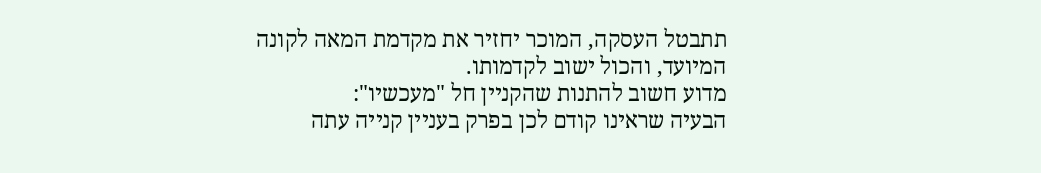תתבטל העסקה, המוכר יחזיר את מקדמת המאה לקונה המיועד, והכול ישוב לקדמותו.
מדוע חשוב להתנות שהקניין חל "מעכשיו":
הבעיה שראינו קודם לכן בפרק בעניין קנייה עתה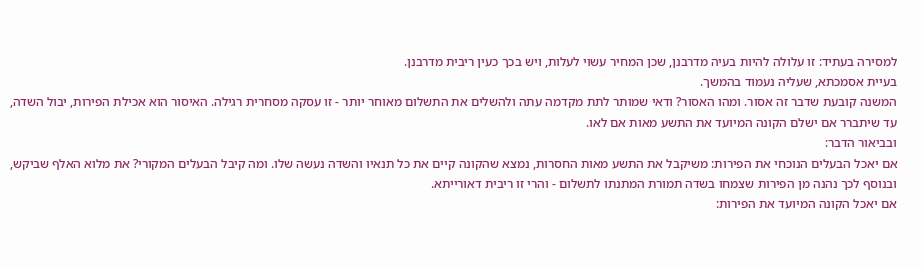למסירה בעתיד: זו עלולה להיות בעיה מדרבנן, שכן המחיר עשוי לעלות, ויש בכך כעין ריבית מדרבנן.
בעיית אסמכתא, שעליה נעמוד בהמשך.
המשנה קובעת שדבר זה אסור. ומהו האסור? ודאי שמותר לתת מקדמה עתה ולהשלים את התשלום מאוחר יותר - זו עסקה מסחרית רגילה. האיסור הוא אכילת הפירות, יבול השדה, עד שיתברר אם ישלם הקונה המיועד את התשע מאות אם לאו.
ובביאור הדבר:
אם יאכל הבעלים הנוכחי את הפירות: משיקבל את התשע מאות החסרות, נמצא שהקונה קיים את כל תנאיו והשדה נעשה שלו. ומה קיבל הבעלים המקורי? את מלוא האלף שביקש, ובנוסף לכך נהנה מן הפירות שצמחו בשדה תמורת המתנתו לתשלום - והרי זו ריבית דאורייתא.
אם יאכל הקונה המיועד את הפירות: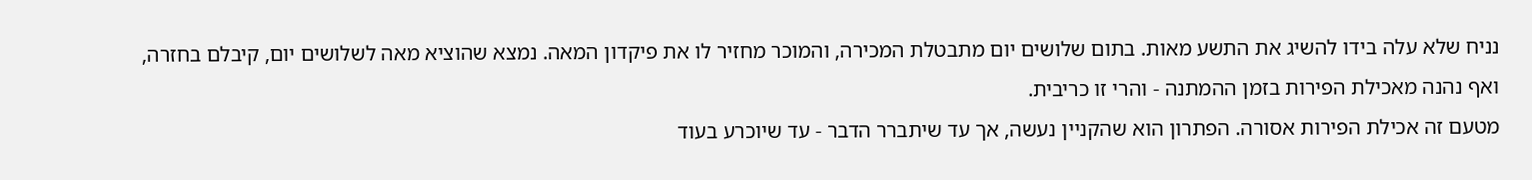נניח שלא עלה בידו להשיג את התשע מאות. בתום שלושים יום מתבטלת המכירה, והמוכר מחזיר לו את פיקדון המאה. נמצא שהוציא מאה לשלושים יום, קיבלם בחזרה, ואף נהנה מאכילת הפירות בזמן ההמתנה - והרי זו כריבית.
מטעם זה אכילת הפירות אסורה. הפתרון הוא שהקניין נעשה, אך עד שיתברר הדבר - עד שיוכרע בעוד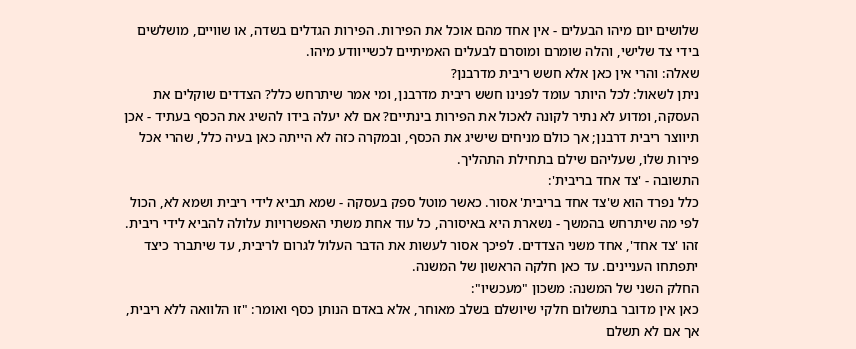שלושים יום מיהו הבעלים - אין אחד מהם אוכל את הפירות. הפירות הגדלים בשדה, או שוויים, מושלשים בידי צד שלישי, והלה שומרם ומוסרם לבעלים האמיתיים לכשייוודע מיהו.
שאלה: והרי אין כאן אלא חשש ריבית מדרבנן?
ניתן לשאול: לכל היותר עומד לפנינו חשש ריבית מדרבנן, ומי אמר שיתרחש כלל? הצדדים שוקלים את העסקה, ומדוע לא נתיר לקונה לאכול את הפירות בינתיים? אם לא יעלה בידו להשיג את הכסף בעתיד - אכן תיווצר ריבית דרבנן; אך כולם מניחים שישיג את הכסף, ובמקרה כזה לא הייתה כאן בעיה כלל, שהרי אכל פירות שלו, שעליהם שילם בתחילת התהליך.
התשובה - 'צד אחד בריבית':
כלל נפרד הוא ש'צד אחד בריבית' אסור. כאשר מוטל ספק בעסקה - שמא תביא לידי ריבית ושמא לא, הכול לפי מה שיתרחש בהמשך - נשארת היא באיסורה, כל עוד אחת משתי האפשרויות עלולה להביא לידי ריבית. זהו 'צד אחד', אחד משני הצדדים. לפיכך אסור לעשות את הדבר העלול לגרום לריבית, עד שיתברר כיצד יתפתחו העניינים. עד כאן חלקה הראשון של המשנה.
החלק השני של המשנה: משכון "מעכשיו":
כאן אין מדובר בתשלום חלקי שיושלם בשלב מאוחר, אלא באדם הנותן כסף ואומר: "זו הלוואה ללא ריבית, אך אם לא תשלם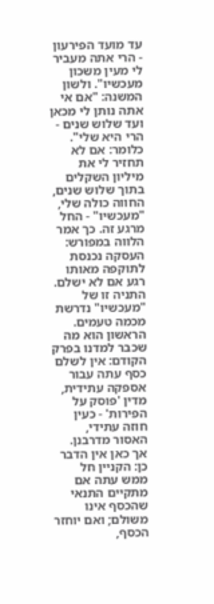עד מועד הפירעון - הרי אתה מעביר לי מעין משכון מעכשיו". ולשון המשנה: "אם אי אתה נותן לי מכאן ועד שלוש שנים - הרי היא שלי". כלומר: אם לא תחזיר לי את מיליון השקלים בתוך שלוש שנים, החווה כולה שלי, "מעכשיו" - החל מרגע זה. כך אמר הלווה במפורש: העסקה נכנסת לתוקפה מאותו רגע אם לא ישלם.
התניה זו של "מעכשיו" נדרשת מכמה טעמים. הראשון הוא מה שכבר למדנו בפרק הקודם: אין לשלם כסף עתה עבור אספקה עתידית, מדין 'פוסק על הפירות' - כעין חוזה עתידי, האסור מדרבנן. אך כאן אין הדבר כן: הקניין חל ממש עתה אם מתקיים התנאי שהכסף אינו משולם; ואם יוחזר הכסף,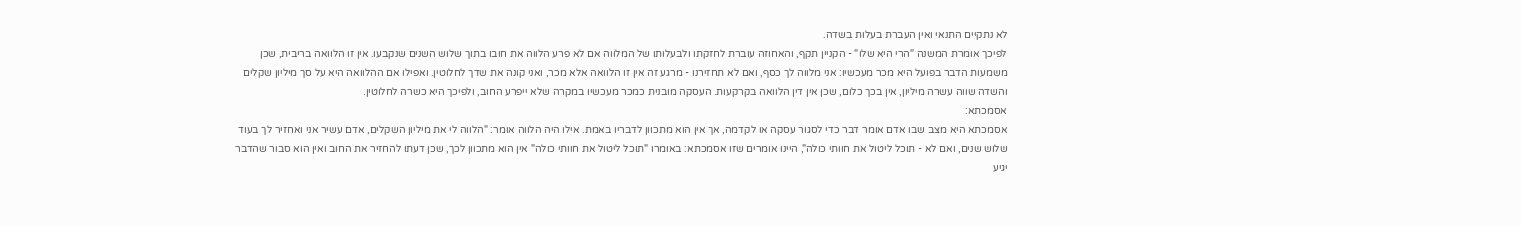לא נתקיים התנאי ואין העברת בעלות בשדה.
לפיכך אומרת המשנה "הרי היא שלו" - הקניין תקף, והאחוזה עוברת לחזקתו ולבעלותו של המלווה אם לא פרע הלווה את חובו בתוך שלוש השנים שנקבעו. אין זו הלוואה בריבית, שכן משמעות הדבר בפועל היא מכר מעכשיו: אני מלווה לך כסף, ואם לא תחזירנו - מרגע זה אין זו הלוואה אלא מכר, ואני קונה את שדך לחלוטין. ואפילו אם ההלוואה היא על סך מיליון שקלים והשדה שווה עשרה מיליון, אין בכך כלום, שכן אין דין הלוואה בקרקעות. העסקה מובנית כמכר מעכשיו במקרה שלא ייפרע החוב, ולפיכך היא כשרה לחלוטין.
אסמכתא:
אסמכתא היא מצב שבו אדם אומר דבר כדי לסגור עסקה או לקדמה, אך אין הוא מתכוון לדבריו באמת. אילו היה הלווה אומר: "הלווה לי את מיליון השקלים, אדם עשיר אני ואחזיר לך בעוד שלוש שנים, ואם לא - תוכל ליטול את חוותי כולה", היינו אומרים שזו אסמכתא: באומרו "תוכל ליטול את חוותי כולה" אין הוא מתכוון לכך, שכן דעתו להחזיר את החוב ואין הוא סבור שהדבר יגיע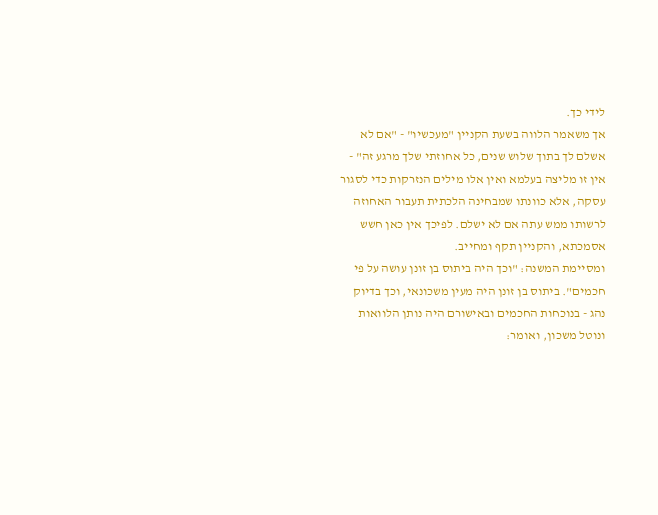לידי כך.
אך משאמר הלווה בשעת הקניין "מעכשיו" - "אם לא אשלם לך בתוך שלוש שנים, כל אחוזתי שלך מרגע זה" - אין זו מליצה בעלמא ואין אלו מילים הנזרקות כדי לסגור עסקה, אלא כוונתו שמבחינה הלכתית תעבור האחוזה לרשותו ממש עתה אם לא ישלם. לפיכך אין כאן חשש אסמכתא, והקניין תקף ומחייב.
ומסיימת המשנה: "וכך היה ביתוס בן זונן עושה על פי חכמים". ביתוס בן זונן היה מעין משכונאי, וכך בדיוק נהג - בנוכחות החכמים ובאישורם היה נותן הלוואות ונוטל משכון, ואומר: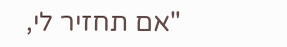"אם תחזיר לי,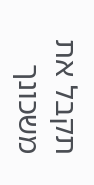תקבל את משכונך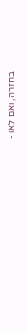בחזרה, ואם לאו -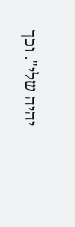יהיה שלי". וכך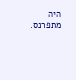היה מתפרנס.